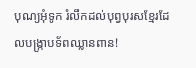បុណ្យអុំទូក រំលឹកដល់បុព្វបុរសខ្មែរដែលបង្ក្រាបទ័ពឈ្លានពាន!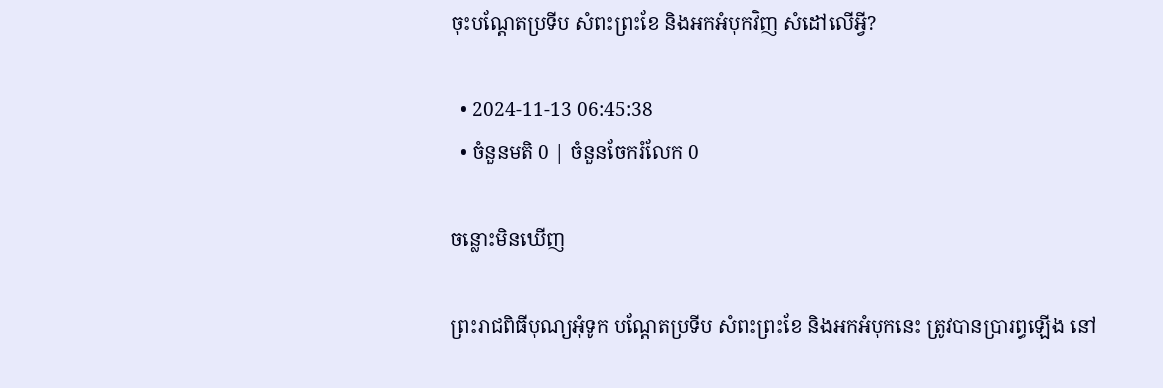ចុះបណ្តែតប្រទីប សំពះព្រះខែ និងអកអំបុកវិញ សំដៅលើអ្វី?

  • 2024-11-13 06:45:38
  • ចំនួនមតិ 0 | ចំនួនចែករំលែក 0

ចន្លោះមិនឃើញ

ព្រះរាជពិធីបុណ្យអុំទូក បណ្តែតប្រទីប សំពះព្រះខែ និងអកអំបុកនេះ ត្រូវបានប្រារព្ធឡើង នៅ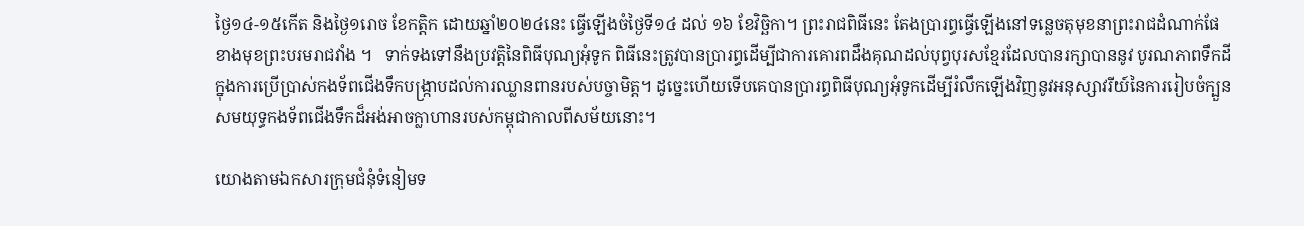ថ្ងៃ១៤-១៥កើត និងថ្ងៃ១រោច ខែកត្តិក ដោយឆ្នាំ២០២៤នេះ ធ្វើឡើងចំថ្ងៃទី១៤ ដល់ ១៦ ខែវិច្ឆិកា។ ព្រះរាជពិធីនេះ តែងប្រារព្ធធ្វើឡើងនៅទន្លេចតុមុខនាព្រះរាជដំណាក់ផែខាងមុខព្រះបរមរាជវាំង ។   ទាក់ទងទៅនឹងប្រវត្តិនៃពិធីបុណ្យអុំទូក ពិធីនេះត្រូវបានប្រារព្ធដើម្បីជាការគោរពដឹងគុណដល់បុព្វបុរសខ្មែរដែលបានរក្សាបាននូវ បូរណភាពទឹកដី ក្នុងការប្រើប្រាស់កងទ័ពជើងទឹកបង្ក្រាបដល់ការឈ្លានពានរបស់បច្ចាមិត្ត។ ដូច្នេះហើយទើបគេបានប្រារព្ធពិធីបុណ្យអុំទូកដើម្បីរំលឹកឡើងវិញនូវអនុស្សាវរីយ៍នៃការរៀបចំក្បួនសមយុទ្ធកងទ័ពជើងទឹកដ៏អង់អាចក្លាហានរបស់កម្ពុជាកាលពីសម័យនោះ។

យោងតាមឯកសារក្រុមជំនុំទំនៀមទ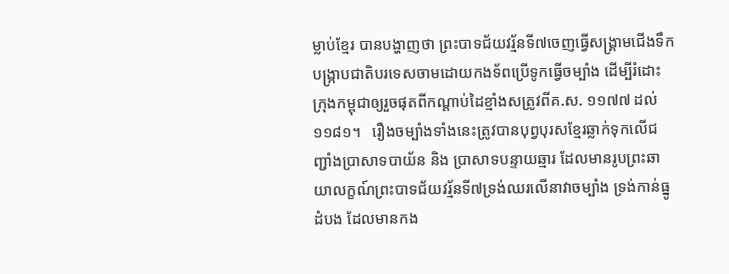ម្លាប់ខ្មែរ បានបង្ហាញថា ព្រះបាទជ័យវរ្ម័នទី៧ចេញធ្វើសង្គ្រាមជើងទឹកបង្ក្រាបជាតិបរទេសចាមដោយកងទ័ពប្រើទូកធ្វើចម្បាំង ដើម្បីរំដោះក្រុងកម្ពុជាឲ្យរួចផុតពីកណ្ដាប់ដៃខ្មាំងសត្រូវពីគ.ស. ១១៧៧ ដល់ ១១៨១។   រឿងចម្បាំងទាំងនេះត្រូវបានបុព្វបុរសខ្មែរឆ្លាក់ទុកលើជញ្ជាំងប្រាសាទបាយ័ន និង ប្រាសាទបន្ទាយឆ្មារ ដែលមានរូបព្រះឆាយាលក្ខណ៍ព្រះបាទជ័យវរ្ម័នទី៧ទ្រង់ឈរលើនាវាចម្បាំង ទ្រង់កាន់ធ្នូដំបង ដែលមានកង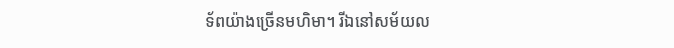ទ័ពយ៉ាងច្រើនមហិមា។ រីឯនៅសម័យល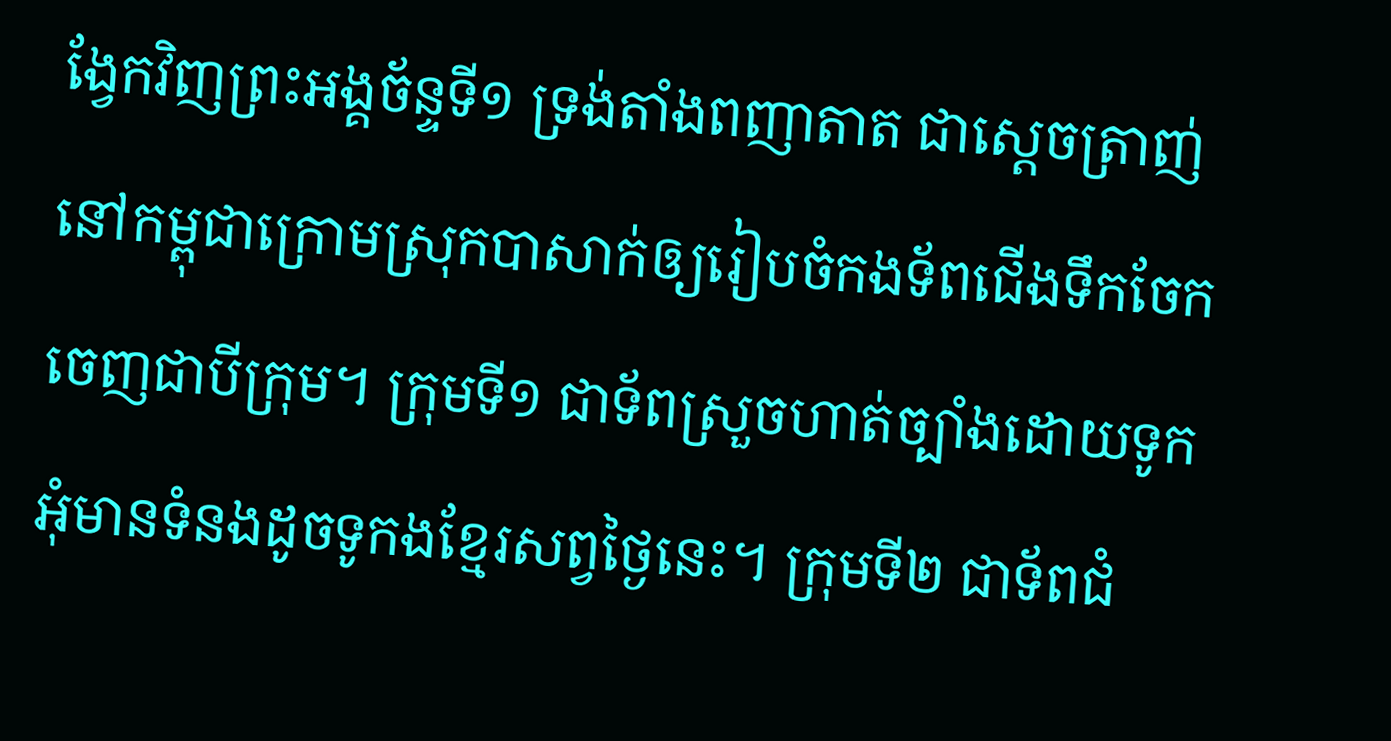ង្វែកវិញព្រះអង្គច័ន្ទទី១ ទ្រង់តាំងពញាតាត ជាស្ដេចត្រាញ់នៅកម្ពុជាក្រោមស្រុកបាសាក់ឲ្យរៀបចំកងទ័ពជើងទឹកចែកចេញជាបីក្រុម។ ក្រុមទី១ ជាទ័ពស្រួចហាត់ច្បាំងដោយទូកអុំមានទំនងដូចទូកងខ្មែរសព្វថ្ងៃនេះ។ ក្រុមទី២ ជាទ័ពជំ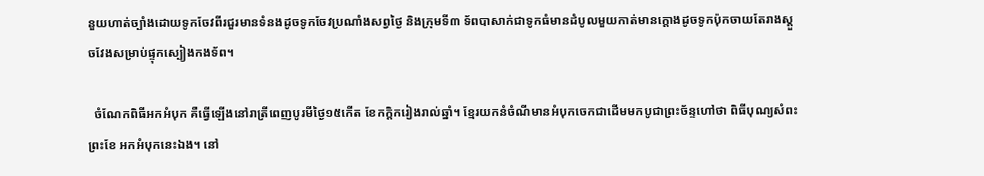នួយហាត់ច្បាំងដោយទូកចែវពីរជួរមានទំនងដូចទូកចែវប្រណាំងសព្វថ្ងៃ និងក្រុមទី៣ ទ័ពបាសាក់ជាទូកធំមានដំបូលមួយកាត់មានក្ដោងដូចទូកប៉ុកចាយតែរាងស្ដួចវែងសម្រាប់ផ្ទុកស្បៀងកងទ័ព។

  ចំណែកពិធីអកអំបុក គឺធ្វើឡើងនៅរាត្រីពេញបូរមីថ្ងៃ១៥កើត ខែកក្តិករៀងរាល់ឆ្នាំ។ ខ្មែរយកនំចំណីមានអំបុកចេកជាដើមមកបូជាព្រះច័ន្ទហៅថា ពិធីបុណ្យសំពះព្រះខែ អកអំបុកនេះឯង។ នៅ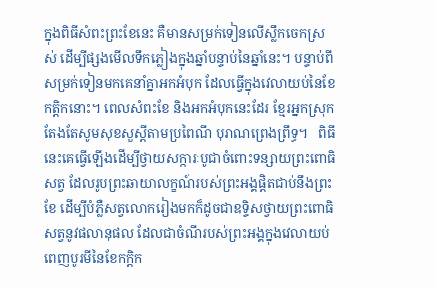ក្នុងពិធីសំពះព្រះខែនេះ គឺមានសម្រក់ទៀនលើស្លឹកចេកស្រស់ ដើម្បីផ្សងមើលទឹកភ្លៀងក្នុងឆ្នាំបន្ទាប់នៃឆ្នាំនេះ។ បន្ទាប់ពីសម្រក់ទៀនមកគេនាំគ្នាអកអំបុក ដែលធ្វើក្នុងវេលាយប់នៃខែកត្តិកនោះ។ ពេលសំពះខែ និងអកអំបុកនេះដែរ ខ្មែរអ្នកស្រុកតែងតែសូមសុខសួស្ដីតាមប្រពៃណី បុរាណព្រេងព្រឹទ្ធ។   ពិធីនេះគេធ្វើឡើងដើម្បីថ្វាយសក្ការៈបូជាចំពោះទន្សាយព្រះពោធិសត្វ ដែលរូបព្រះឆាយាលក្ខណ៍របស់ព្រះអង្គផ្ដិតជាប់នឹងព្រះខែ ដើម្បីបំភ្លឺសត្វលោករៀងមកក៏ដូចជាឧទ្ទិសថ្វាយព្រះពោធិសត្វនូវផលានុផល ដែលជាចំណីរបស់ព្រះអង្គក្នុងវេលាយប់ពេញបូរមីនៃខែកក្ដិក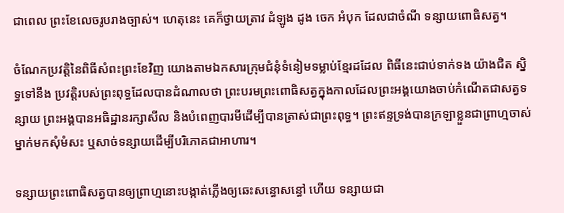ជាពេល ព្រះខែលេចរូបរាងច្បាស់។ ហេតុនេះ គេក៏ថ្វាយត្រាវ ដំឡូង ដូង ចេក អំបុក ដែលជាចំណី ទន្សាយពោធិសត្វ។

ចំណែកប្រវត្តិនៃពិធីសំពះព្រះខែវិញ យោងតាមឯកសារក្រុមជំនុំទំនៀមទម្លាប់ខ្មែរដដែល ពិធីនេះជាប់ទាក់ទង យ៉ាងជិត ស្និទ្ធទៅនឹង ប្រវត្តិរបស់ព្រះពុទ្ធដែលបានដំណាលថា ព្រះបរមព្រះពោធិសត្វក្នុងកាលដែលព្រះអង្គយោងចាប់កំណើតជាសត្វទន្សាយ ព្រះអង្គបានអធិដ្ឋានរក្សាសីល និងបំពេញបារមីដើម្បីបានត្រាស់ជាព្រះពុទ្ធ។ ព្រះឥន្ទទ្រង់បានក្រឡាខ្លួនជាព្រាហ្មចាស់ម្នាក់មកសុំមំសះ ឬសាច់ទន្សាយដើម្បីបរិភោគជាអាហារ។

ទន្សាយព្រះពោធិសត្វបានឲ្យព្រាហ្មនោះបង្កាត់ភ្លើងឲ្យឆេះសន្ធោសន្ធៅ ហើយ ទន្សាយជា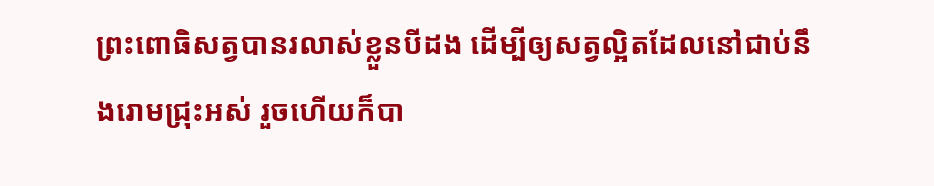ព្រះពោធិសត្វបានរលាស់ខ្លួនបីដង ដើម្បីឲ្យសត្វល្អិតដែលនៅជាប់នឹងរោមជ្រុះអស់ រួចហើយក៏បា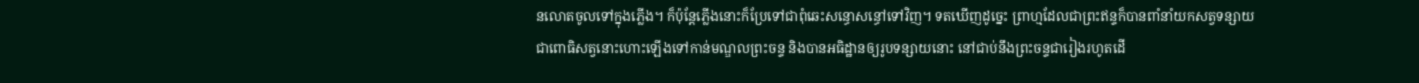នលោតចូលទៅក្នុងភ្លើង។ ក៏ប៉ុន្តែភ្លើងនោះក៏ប្រែទៅជាពុំឆេះសន្ធោសន្ធៅទៅវិញ។ ទតឃើញដូច្នេះ ព្រាហ្មដែលជាព្រះឥន្ទក៏បានពាំនាំយកសត្វទន្សាយជាពោធិសត្វនោះហោះឡើងទៅកាន់មណ្ឌលព្រះចន្ទ និងបានអធិដ្ឋានឲ្យរូបទន្សាយនោះ នៅជាប់នឹងព្រះចន្ទជារៀងរហូតដើ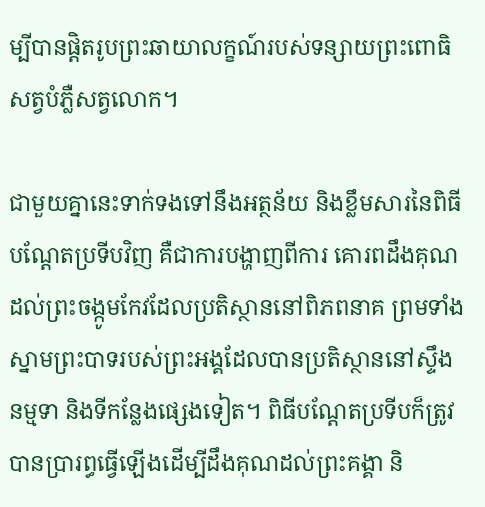ម្បីបានផ្តិតរូបព្រះឆាយាលក្ខណ៍របស់ទន្សាយព្រះពោធិសត្វបំភ្លឺសត្វលោក។

ជាមួយគ្នានេះទាក់ទងទៅនឹងអត្ថន័យ និងខ្លឹមសារនៃពិធីបណ្តែតប្រទីបវិញ គឺជាការបង្ហាញពីការ គោរពដឹងគុណដល់ព្រះចង្កូមកែវដែលប្រតិស្ថាននៅពិភពនាគ ព្រមទាំងស្នាមព្រះបាទរបស់ព្រះអង្គដែលបានប្រតិស្ថាននៅស្ទឹងនម្មទា និងទីកន្លែងផ្សេងទៀត។ ពិធីបណ្តែតប្រទីបក៏ត្រូវបានប្រារព្ធធ្វើឡើងដើម្បីដឹងគុណដល់ព្រះគង្គា និ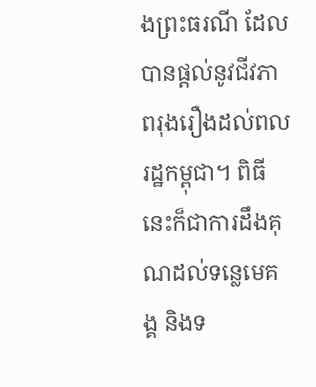ងព្រះធរណី ដែលបានផ្តល់នូវជីវភាពរុងរឿងដល់ពលរដ្ឋកម្ពុជា។ ពិធីនេះក៏ជាការដឹងគុណដល់ទន្លេមេគង្គ និងទ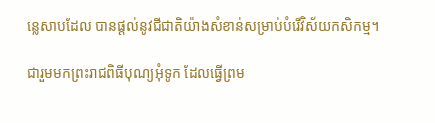ន្លេសាបដែល បានផ្តល់នូវជីជាតិយ៉ាងសំខាន់សម្រាប់បំរើវិស័យកសិកម្ម។

ជារួមមកព្រះរាជពិធីបុណ្យអុំទូក ដែលធ្វើព្រម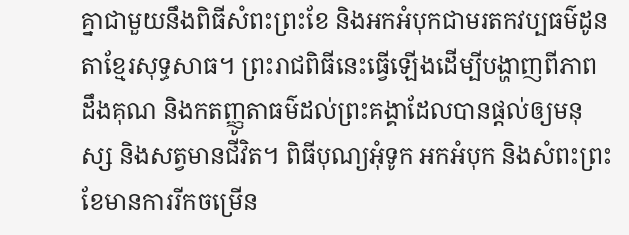គ្នាជាមួយនឹងពិធីសំពះព្រះខែ និងអកអំបុកជាមរតកវប្បធម៌ដូនតាខ្មែរសុទ្ធសាធ។ ព្រះរាជពិធីនេះធ្វើឡើងដើម្បីបង្ហាញពីភាពដឹងគុណ និងកតញ្ញូតាធម៌ដល់ព្រះគង្គាដែលបានផ្តល់ឲ្យមនុស្ស និងសត្វមានជីវិត។ ពិធីបុណ្យអុំទូក អកអំបុក និងសំពះព្រះខែមានការរីកចម្រើន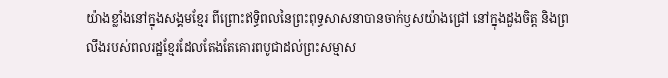យ៉ាងខ្លាំងនៅក្នុងសង្គមខ្មែរ ពីព្រោះឥទ្ធិពលនៃព្រះពុទ្ធសាសនាបានចាក់ឫសយ៉ាងជ្រៅ នៅក្នុងដួងចិត្ដ និងព្រលឹងរបស់ពលរដ្ឋខ្មែរដែលតែងតែគោរពបូជាដល់ព្រះសម្មាស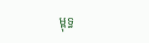ម្ពុទ្ធ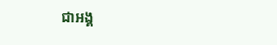ជាអង្គ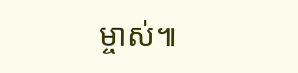ម្ចាស់៕